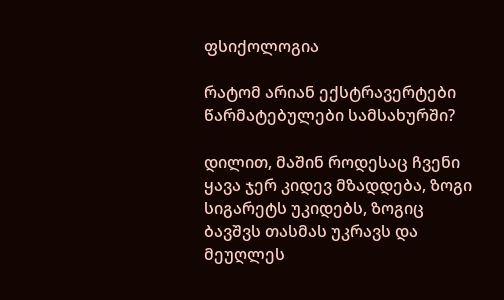ფსიქოლოგია

რატომ არიან ექსტრავერტები წარმატებულები სამსახურში?

დილით, მაშინ როდესაც ჩვენი ყავა ჯერ კიდევ მზადდება, ზოგი სიგარეტს უკიდებს, ზოგიც ბავშვს თასმას უკრავს და მეუღლეს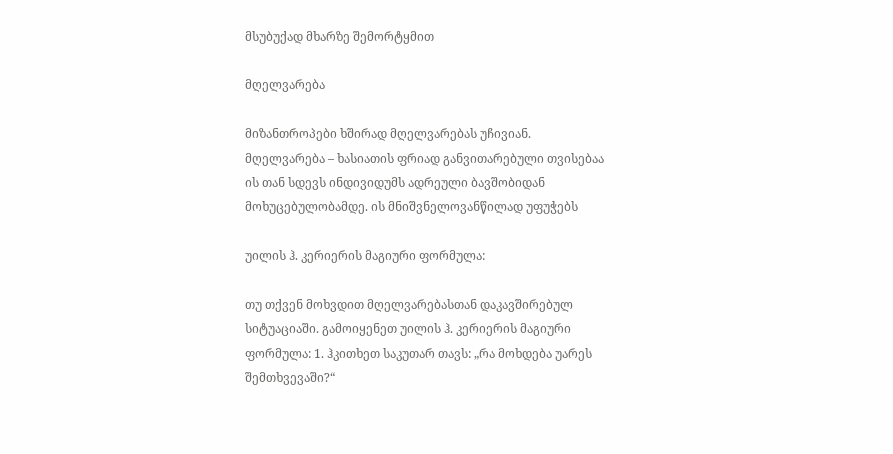მსუბუქად მხარზე შემორტყმით

მღელვარება

მიზანთროპები ხშირად მღელვარებას უჩივიან. მღელვარება – ხასიათის ფრიად განვითარებული თვისებაა ის თან სდევს ინდივიდუმს ადრეული ბავშობიდან მოხუცებულობამდე. ის მნიშვნელოვანწილად უფუჭებს

უილის ჰ. კერიერის მაგიური ფორმულა:

თუ თქვენ მოხვდით მღელვარებასთან დაკავშირებულ სიტუაციაში. გამოიყენეთ უილის ჰ. კერიერის მაგიური ფორმულა: 1. ჰკითხეთ საკუთარ თავს: „რა მოხდება უარეს შემთხვევაში?“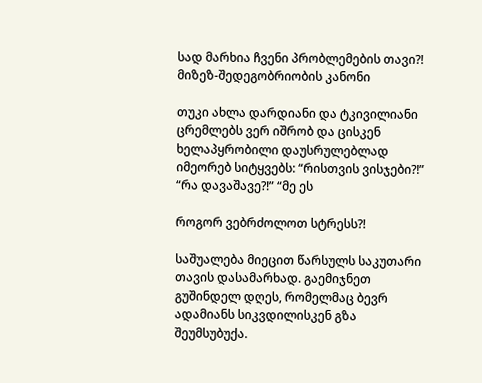სად მარხია ჩვენი პრობლემების თავი?! მიზეზ-შედეგობრიობის კანონი

თუკი ახლა დარდიანი და ტკივილიანი ცრემლებს ვერ იშრობ და ცისკენ ხელაპყრობილი დაუსრულებლად იმეორებ სიტყვებს: “რისთვის ვისჯები?!” “რა დავაშავე?!” “მე ეს

როგორ ვებრძოლოთ სტრესს?!

საშუალება მიეცით წარსულს საკუთარი თავის დასამარხად. გაემიჯნეთ გუშინდელ დღეს, რომელმაც ბევრ ადამიანს სიკვდილისკენ გზა შეუმსუბუქა.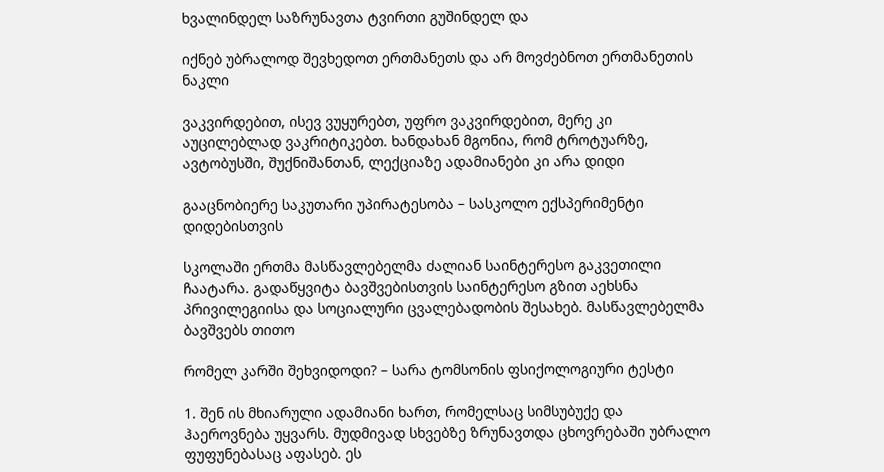ხვალინდელ საზრუნავთა ტვირთი გუშინდელ და

იქნებ უბრალოდ შევხედოთ ერთმანეთს და არ მოვძებნოთ ერთმანეთის ნაკლი

ვაკვირდებით, ისევ ვუყურებთ, უფრო ვაკვირდებით, მერე კი აუცილებლად ვაკრიტიკებთ. ხანდახან მგონია, რომ ტროტუარზე, ავტობუსში, შუქნიშანთან, ლექციაზე ადამიანები კი არა დიდი

გააცნობიერე საკუთარი უპირატესობა – სასკოლო ექსპერიმენტი დიდებისთვის

სკოლაში ერთმა მასწავლებელმა ძალიან საინტერესო გაკვეთილი ჩაატარა. გადაწყვიტა ბავშვებისთვის საინტერესო გზით აეხსნა პრივილეგიისა და სოციალური ცვალებადობის შესახებ. მასწავლებელმა ბავშვებს თითო

რომელ კარში შეხვიდოდი? – სარა ტომსონის ფსიქოლოგიური ტესტი

1. შენ ის მხიარული ადამიანი ხართ, რომელსაც სიმსუბუქე და ჰაეროვნება უყვარს. მუდმივად სხვებზე ზრუნავთდა ცხოვრებაში უბრალო ფუფუნებასაც აფასებ. ეს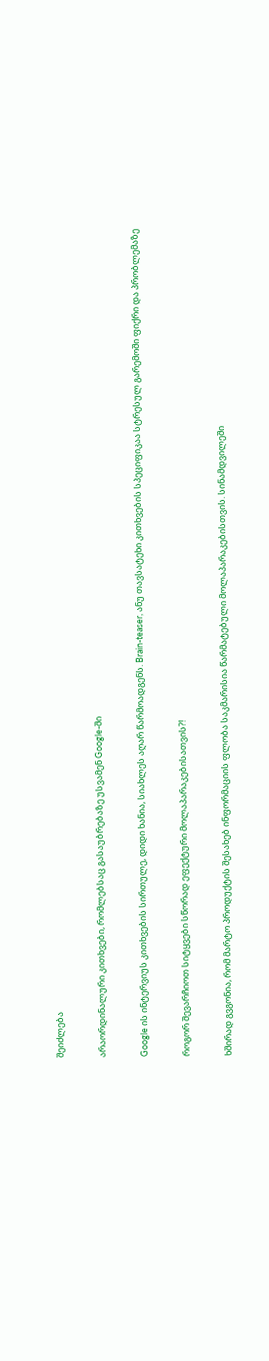შეიძლება

არაორდინალური კითხვები, რომლებსაც გასაუბრებაზე უსვამენ Google-ში

Google ის ინტერვიუს კითხვების სირთულე, დიდი ხანია, სიახლეს აღარ წარმოადგენს. Brain-teaser, ანუ თავსატეხი კითხვების სპეციფიკაა სტრესულ გარემოში ფიქრი და პრობლემაზე

როგორ შევარჩიოთ სიტყვები სწორად ეფექტური მოლაპარაკებისათვის?!

ხშირად გვგონია, რომ მარტო პროდუქტის შესახებ ინფორმაციის ფლობა საკმარისია წარმატებული მოლაპარაკებისთვის. სინამდვილეში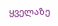ყველაზე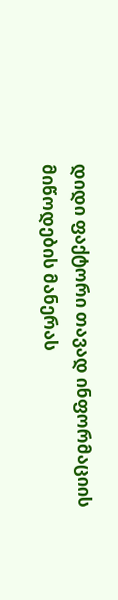დიდი ფაქტორი თავად ინფორმაციის მიწოდების მანერას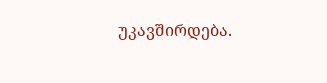უკავშირდება.